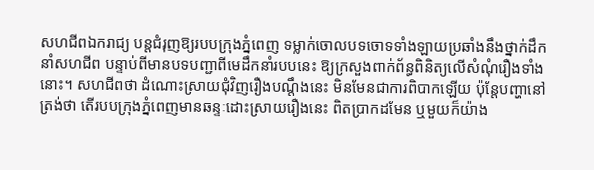សហជីពឯករាជ្យ បន្តជំរុញឱ្យរបបក្រុងភ្នំពេញ ទម្លាក់ចោលបទចោទទាំងឡាយប្រឆាំងនឹងថ្នាក់ដឹកនាំសហជីព បន្ទាប់ពីមានបទបញ្ជាពីមេដឹកនាំរបបនេះ ឱ្យក្រសួងពាក់ព័ន្ធពិនិត្យលើសំណុំរឿងទាំងនោះ។ សហជីពថា ដំណោះស្រាយជុំវិញរឿងបណ្ដឹងនេះ មិនមែនជាការពិបាកឡើយ ប៉ុន្តែបញ្ហានៅត្រង់ថា តើរបបក្រុងភ្នំពេញមានឆន្ទៈដោះស្រាយរឿងនេះ ពិតប្រាកដមែន ឬមួយក៏យ៉ាង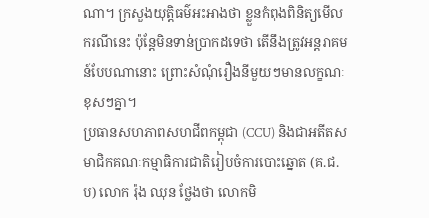ណា។ ក្រសួងយុត្តិធម៌អះអាងថា ខ្លួនកំពុងពិនិត្យមើលករណីនេះ ប៉ុន្តែមិនទាន់ប្រាកដទេថា តើនឹងត្រូវអន្តរាគមន៍បែបណានោះ ព្រោះសំណុំរឿងនីមួយៗមានលក្ខណៈខុសៗគ្នា។
ប្រធានសហភាពសហជីពកម្ពុជា (CCU) និងជាអតីតសមាជិកគណៈកម្មាធិការជាតិរៀបចំការបោះឆ្នោត (គ.ជ.ប) លោក រ៉ុង ឈុន ថ្លែងថា លោកមិ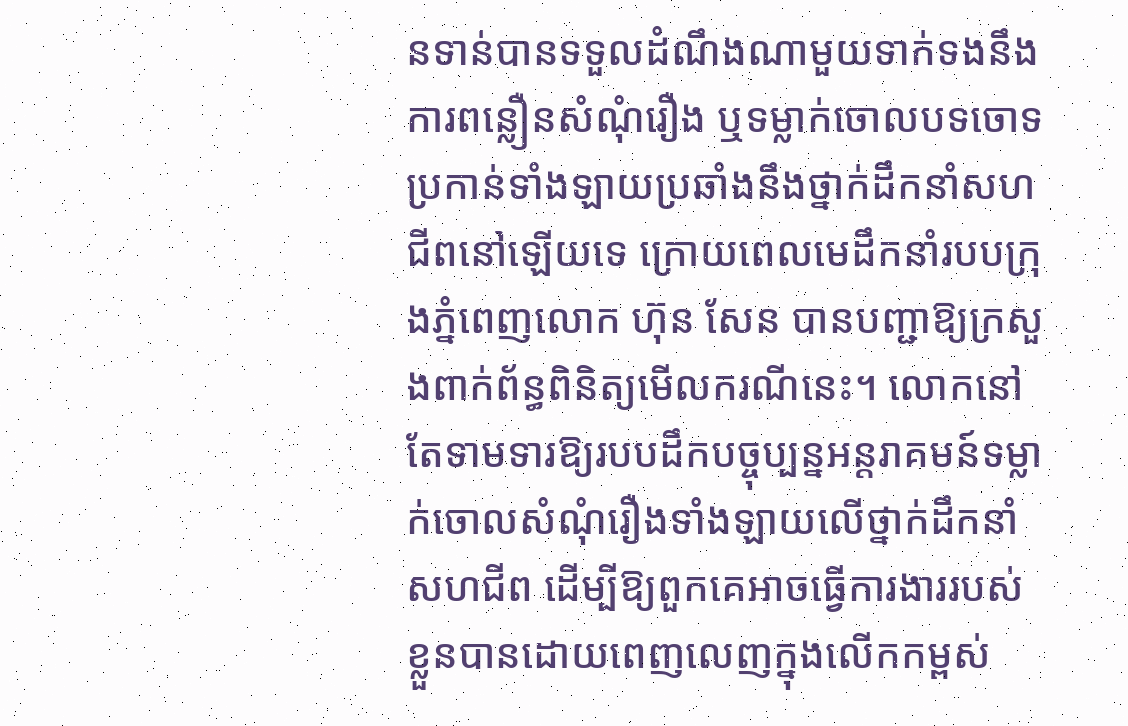នទាន់បានទទួលដំណឹងណាមួយទាក់ទងនឹងការពន្លឿនសំណុំរឿង ឬទម្លាក់ចោលបទចោទប្រកាន់ទាំងឡាយប្រឆាំងនឹងថ្នាក់ដឹកនាំសហជីពនៅឡើយទេ ក្រោយពេលមេដឹកនាំរបបក្រុងភ្នំពេញលោក ហ៊ុន សែន បានបញ្ជាឱ្យក្រសួងពាក់ព័ន្ធពិនិត្យមើលករណីនេះ។ លោកនៅតែទាមទារឱ្យរបបដឹកបច្ចុប្បន្នអន្តរាគមន៍ទម្លាក់ចោលសំណុំរឿងទាំងឡាយលើថ្នាក់ដឹកនាំសហជីព ដើម្បីឱ្យពួកគេអាចធ្វើការងាររបស់ខ្លួនបានដោយពេញលេញក្នុងលើកកម្ពស់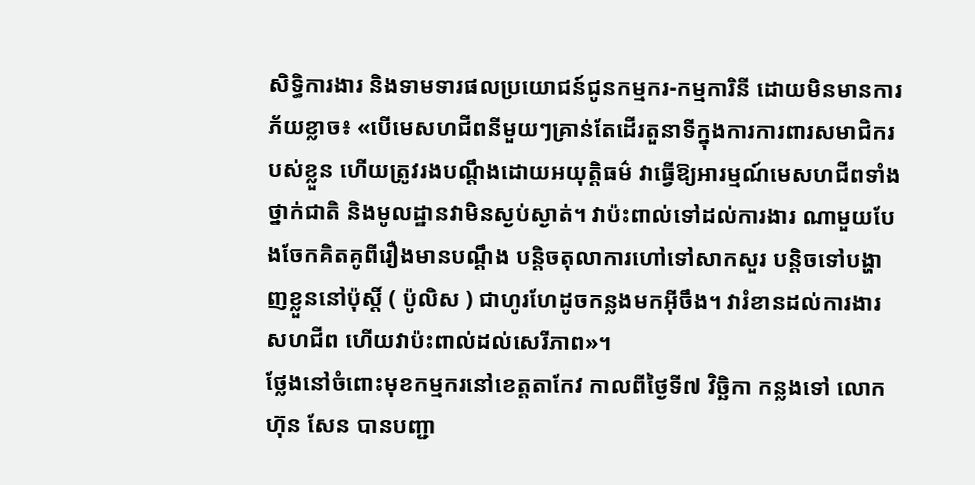សិទ្ធិការងារ និងទាមទារផលប្រយោជន៍ជូនកម្មករ-កម្មការិនី ដោយមិនមានការភ័យខ្លាច៖ «បើមេសហជីពនីមួយៗគ្រាន់តែដើរតួនាទីក្នុងការការពារសមាជិករបស់ខ្លួន ហើយត្រូវរងបណ្ដឹងដោយអយុត្តិធម៌ វាធ្វើឱ្យអារម្មណ៍មេសហជីពទាំងថ្នាក់ជាតិ និងមូលដ្ឋានវាមិនស្ងប់ស្ងាត់។ វាប៉ះពាល់ទៅដល់ការងារ ណាមួយបែងចែកគិតគូពីរឿងមានបណ្ដឹង បន្តិចតុលាការហៅទៅសាកសួរ បន្តិចទៅបង្ហាញខ្លួននៅប៉ុស្តិ៍ ( ប៉ូលិស ) ជាហូរហែដូចកន្លងមកអ៊ីចឹង។ វារំខានដល់ការងារសហជីព ហើយវាប៉ះពាល់ដល់សេរីភាព»។
ថ្លែងនៅចំពោះមុខកម្មករនៅខេត្តតាកែវ កាលពីថ្ងៃទី៧ វិច្ឆិកា កន្លងទៅ លោក ហ៊ុន សែន បានបញ្ជា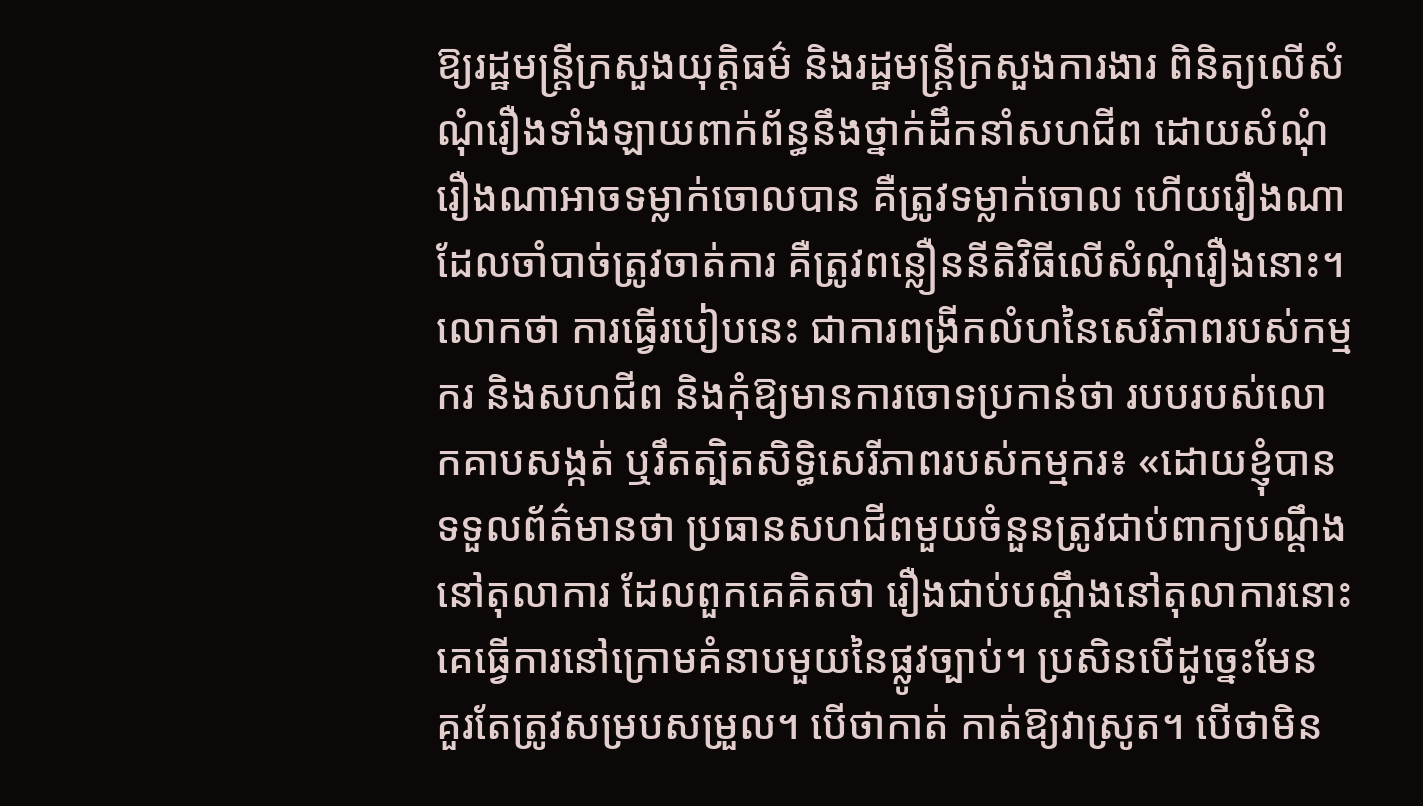ឱ្យរដ្ឋមន្ត្រីក្រសួងយុត្តិធម៌ និងរដ្ឋមន្ត្រីក្រសួងការងារ ពិនិត្យលើសំណុំរឿងទាំងឡាយពាក់ព័ន្ធនឹងថ្នាក់ដឹកនាំសហជីព ដោយសំណុំរឿងណាអាចទម្លាក់ចោលបាន គឺត្រូវទម្លាក់ចោល ហើយរឿងណាដែលចាំបាច់ត្រូវចាត់ការ គឺត្រូវពន្លឿននីតិវិធីលើសំណុំរឿងនោះ។ លោកថា ការធ្វើរបៀបនេះ ជាការពង្រីកលំហនៃសេរីភាពរបស់កម្មករ និងសហជីព និងកុំឱ្យមានការចោទប្រកាន់ថា របបរបស់លោកគាបសង្កត់ ឬរឹតត្បិតសិទ្ធិសេរីភាពរបស់កម្មករ៖ «ដោយខ្ញុំបានទទួលព័ត៌មានថា ប្រធានសហជីពមួយចំនួនត្រូវជាប់ពាក្យបណ្ដឹងនៅតុលាការ ដែលពួកគេគិតថា រឿងជាប់បណ្ដឹងនៅតុលាការនោះ គេធ្វើការនៅក្រោមគំនាបមួយនៃផ្លូវច្បាប់។ ប្រសិនបើដូច្នេះមែន គួរតែត្រូវសម្របសម្រួល។ បើថាកាត់ កាត់ឱ្យវាស្រូត។ បើថាមិន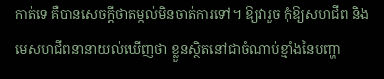កាត់ទេ គឺបានសេចក្ដីថាតម្កល់មិនចាត់ការទៅ។ ឱ្យវារួច កុំឱ្យសហជីព និងមេសហជីពនានាយល់ឃើញថា ខ្លួនស្ថិតនៅជាចំណាប់ខ្មាំងនៃបញ្ហា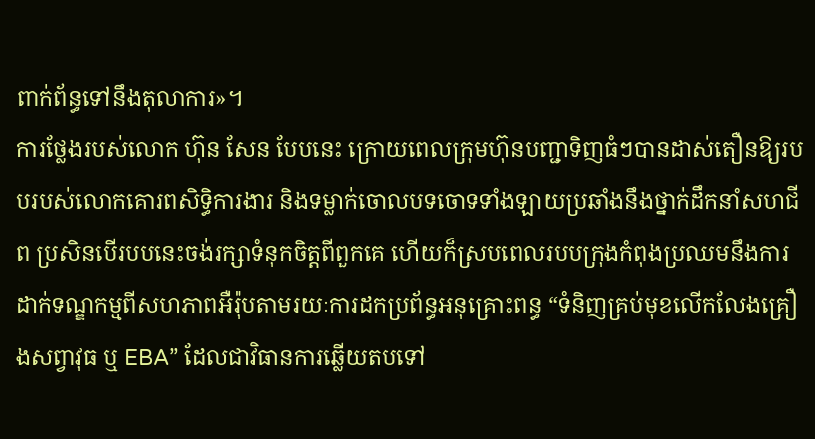ពាក់ព័ន្ធទៅនឹងតុលាការ»។
ការថ្លែងរបស់លោក ហ៊ុន សែន បែបនេះ ក្រោយពេលក្រុមហ៊ុនបញ្ជាទិញធំៗបានដាស់តឿនឱ្យរបបរបស់លោកគោរពសិទ្ធិការងារ និងទម្លាក់ចោលបទចោទទាំងឡាយប្រឆាំងនឹងថ្នាក់ដឹកនាំសហជីព ប្រសិនបើរបបនេះចង់រក្សាទំនុកចិត្តពីពួកគេ ហើយក៏ស្របពេលរបបក្រុងកំពុងប្រឈមនឹងការដាក់ទណ្ឌកម្មពីសហភាពអឺរ៉ុបតាមរយៈការដកប្រព័ន្ធអនុគ្រោះពន្ធ “ទំនិញគ្រប់មុខលើកលែងគ្រឿងសព្វាវុធ ឬ EBA” ដែលជាវិធានការឆ្លើយតបទៅ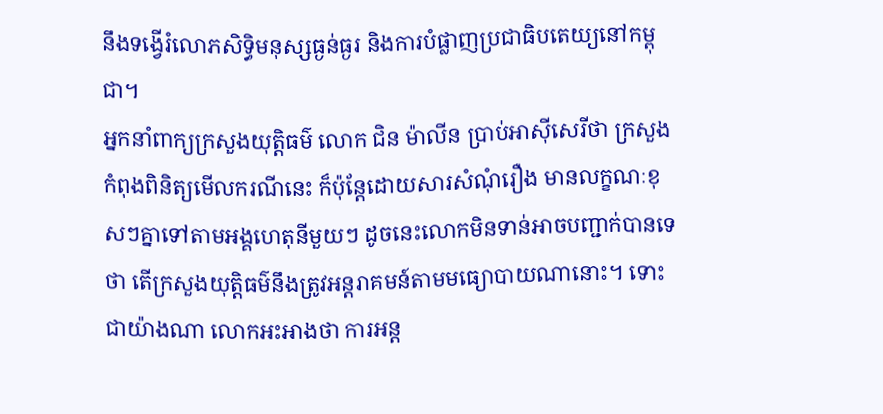នឹងទង្វើរំលោភសិទ្ធិមនុស្សធ្ងន់ធ្ងរ និងការបំផ្លាញប្រជាធិបតេយ្យនៅកម្ពុជា។
អ្នកនាំពាក្យក្រសួងយុត្តិធម៌ លោក ជិន ម៉ាលីន ប្រាប់អាស៊ីសេរីថា ក្រសួងកំពុងពិនិត្យមើលករណីនេះ ក៏ប៉ុន្តែដោយសារសំណុំរឿង មានលក្ខណៈខុសៗគ្នាទៅតាមអង្គហេតុនីមួយៗ ដូចនេះលោកមិនទាន់អាចបញ្ជាក់បានទេថា តើក្រសួងយុត្តិធម៌នឹងត្រូវអន្តរាគមន៍តាមមធ្យោបាយណានោះ។ ទោះជាយ៉ាងណា លោកអះអាងថា ការអន្ត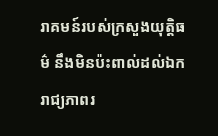រាគមន៍របស់ក្រសួងយុត្តិធម៌ នឹងមិនប៉ះពាល់ដល់ឯករាជ្យភាពរ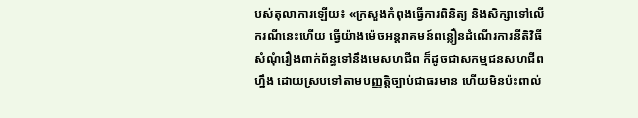បស់តុលាការឡើយ៖ «ក្រសួងកំពុងធ្វើការពិនិត្យ និងសិក្សាទៅលើករណីនេះហើយ ធ្វើយ៉ាងម៉េចអន្តរាគមន៍ពន្លឿនដំណើរការនីតិវិធីសំណុំរឿងពាក់ព័ន្ធទៅនឹងមេសហជីព ក៏ដូចជាសកម្មជនសហជីពហ្នឹង ដោយស្របទៅតាមបញ្ញតិ្តច្បាប់ជាធរមាន ហើយមិនប៉ះពាល់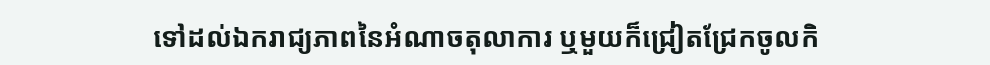ទៅដល់ឯករាជ្យភាពនៃអំណាចតុលាការ ឬមួយក៏ជ្រៀតជ្រែកចូលកិ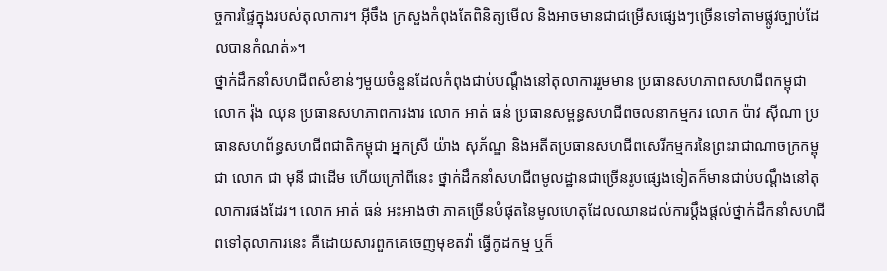ច្ចការផ្ទៃក្នុងរបស់តុលាការ។ អ៊ីចឹង ក្រសួងកំពុងតែពិនិត្យមើល និងអាចមានជាជម្រើសផ្សេងៗច្រើនទៅតាមផ្លូវច្បាប់ដែលបានកំណត់»។
ថ្នាក់ដឹកនាំសហជីពសំខាន់ៗមួយចំនួនដែលកំពុងជាប់បណ្ដឹងនៅតុលាការរួមមាន ប្រធានសហភាពសហជីពកម្ពុជា លោក រ៉ុង ឈុន ប្រធានសហភាពការងារ លោក អាត់ ធន់ ប្រធានសម្ពន្ធសហជីពចលនាកម្មករ លោក ប៉ាវ ស៊ីណា ប្រធានសហព័ន្ធសហជីពជាតិកម្ពុជា អ្នកស្រី យ៉ាង សុភ័ណ្ឌ និងអតីតប្រធានសហជីពសេរីកម្មករនៃព្រះរាជាណាចក្រកម្ពុជា លោក ជា មុនី ជាដើម ហើយក្រៅពីនេះ ថ្នាក់ដឹកនាំសហជីពមូលដ្ឋានជាច្រើនរូបផ្សេងទៀតក៏មានជាប់បណ្ដឹងនៅតុលាការផងដែរ។ លោក អាត់ ធន់ អះអាងថា ភាគច្រើនបំផុតនៃមូលហេតុដែលឈានដល់ការប្ដឹងផ្ដល់ថ្នាក់ដឹកនាំសហជីពទៅតុលាការនេះ គឺដោយសារពួកគេចេញមុខតវ៉ា ធ្វើកូដកម្ម ឬក៏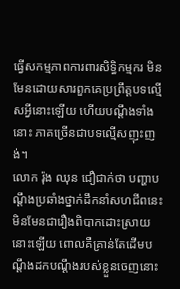ធ្វើសកម្មភាពការពារសិទ្ធិកម្មករ មិនមែនដោយសារពួកគេប្រព្រឹត្តបទល្មើសអ្វីនោះឡើយ ហើយបណ្ដឹងទាំងនោះ ភាគច្រើនជាបទល្មើសញុះញង់។
លោក រ៉ុង ឈុន ជឿជាក់ថា បញ្ហាបណ្ដឹងប្រឆាំងថ្នាក់ដឹកនាំសហជីពនេះ មិនមែនជារឿងពិបាកដោះស្រាយនោះឡើយ ពោលគឺគ្រាន់តែដើមបណ្ដឹងដកបណ្ដឹងរបស់ខ្លួនចេញនោះ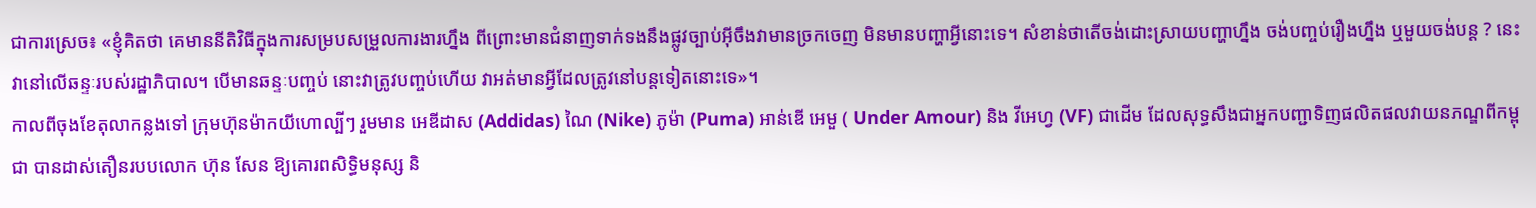ជាការស្រេច៖ «ខ្ញុំគិតថា គេមាននីតិវិធីក្នុងការសម្របសម្រួលការងារហ្នឹង ពីព្រោះមានជំនាញទាក់ទងនឹងផ្លូវច្បាប់អ៊ីចឹងវាមានច្រកចេញ មិនមានបញ្ហាអ្វីនោះទេ។ សំខាន់ថាតើចង់ដោះស្រាយបញ្ហាហ្នឹង ចង់បញ្ចប់រឿងហ្នឹង ឬមួយចង់បន្ត ? នេះវានៅលើឆន្ទៈរបស់រដ្ឋាភិបាល។ បើមានឆន្ទៈបញ្ចប់ នោះវាត្រូវបញ្ចប់ហើយ វាអត់មានអ្វីដែលត្រូវនៅបន្តទៀតនោះទេ»។
កាលពីចុងខែតុលាកន្លងទៅ ក្រុមហ៊ុនម៉ាកយីហោល្បីៗ រួមមាន អេឌីដាស (Addidas) ណៃ (Nike) ភូម៉ា (Puma) អាន់ឌើ អេមួ ( Under Amour) និង វីអេហ្វ (VF) ជាដើម ដែលសុទ្ធសឹងជាអ្នកបញ្ជាទិញផលិតផលវាយនភណ្ឌពីកម្ពុជា បានដាស់តឿនរបបលោក ហ៊ុន សែន ឱ្យគោរពសិទ្ធិមនុស្ស និ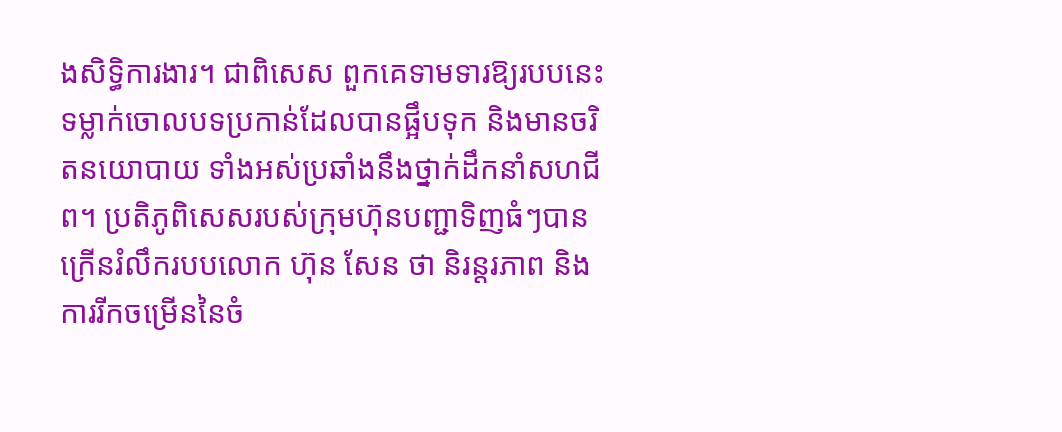ងសិទ្ធិការងារ។ ជាពិសេស ពួកគេទាមទារឱ្យរបបនេះ ទម្លាក់ចោលបទប្រកាន់ដែលបានផ្អឹបទុក និងមានចរិតនយោបាយ ទាំងអស់ប្រឆាំងនឹងថ្នាក់ដឹកនាំសហជីព។ ប្រតិភូពិសេសរបស់ក្រុមហ៊ុនបញ្ជាទិញធំៗបានក្រើនរំលឹករបបលោក ហ៊ុន សែន ថា និរន្តរភាព និងការរីកចម្រើននៃចំ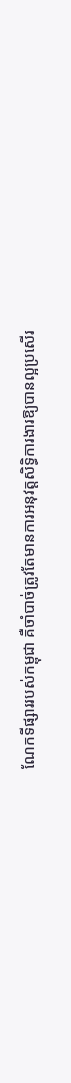ណែកទីផ្សាររបស់កម្ពុជា គឺចាំបាច់ត្រូវតែមានការអនុវត្តសិទ្ធិការងារឱ្យបានល្អប្រសើរ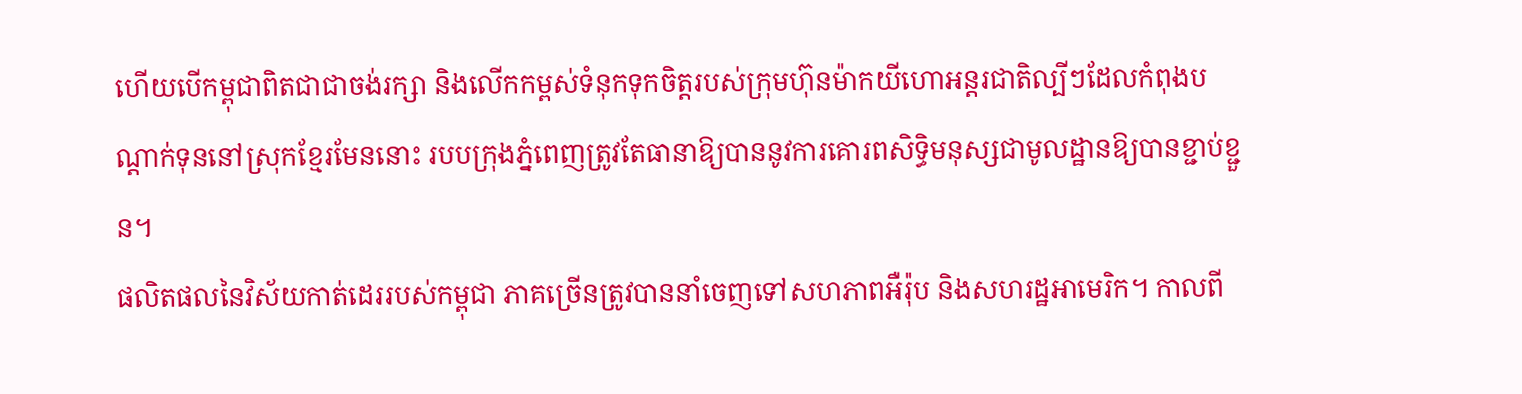ហើយបើកម្ពុជាពិតជាជាចង់រក្សា និងលើកកម្ពស់ទំនុកទុកចិត្តរបស់ក្រុមហ៊ុនម៉ាកយីហោអន្តរជាតិល្បីៗដែលកំពុងបណ្ដាក់ទុននៅស្រុកខ្មែរមែននោះ របបក្រុងភ្នំពេញត្រូវតែធានាឱ្យបាននូវការគោរពសិទ្ធិមនុស្សជាមូលដ្ឋានឱ្យបានខ្ជាប់ខ្ជួន។
ផលិតផលនៃវិស័យកាត់ដេររបស់កម្ពុជា ភាគច្រើនត្រូវបាននាំចេញទៅសហភាពអឺរ៉ុប និងសហរដ្ឋអាមេរិក។ កាលពី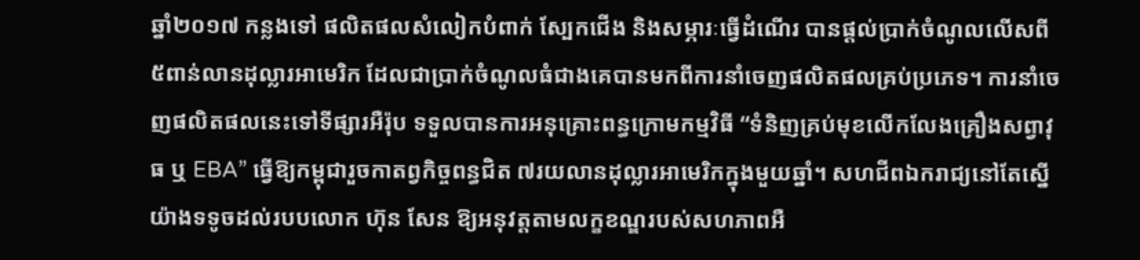ឆ្នាំ២០១៧ កន្លងទៅ ផលិតផលសំលៀកបំពាក់ ស្បែកជើង និងសម្ភារៈធ្វើដំណើរ បានផ្ដល់ប្រាក់ចំណូលលើសពី ៥ពាន់លានដុល្លារអាមេរិក ដែលជាប្រាក់ចំណូលធំជាងគេបានមកពីការនាំចេញផលិតផលគ្រប់ប្រភេទ។ ការនាំចេញផលិតផលនេះទៅទីផ្សារអឺរ៉ុប ទទួលបានការអនុគ្រោះពន្ធក្រោមកម្មវិធី “ទំនិញគ្រប់មុខលើកលែងគ្រឿងសព្វាវុធ ឬ EBA” ធ្វើឱ្យកម្ពុជារួចកាតព្វកិច្ចពន្ធជិត ៧រយលានដុល្លារអាមេរិកក្នុងមួយឆ្នាំ។ សហជីពឯករាជ្យនៅតែស្នើយ៉ាងទទូចដល់របបលោក ហ៊ុន សែន ឱ្យអនុវត្តតាមលក្ខខណ្ឌរបស់សហភាពអឺ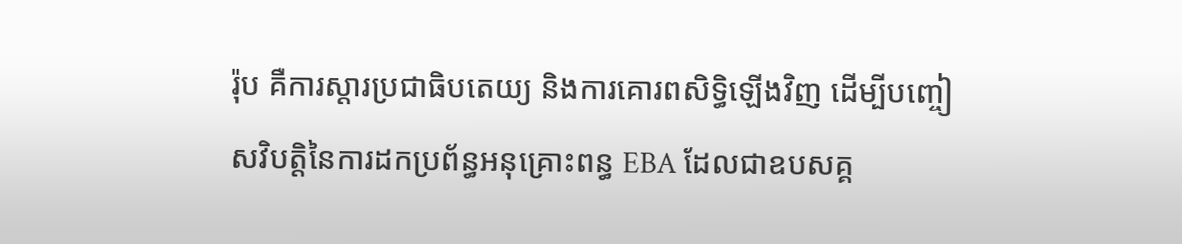រ៉ុប គឺការស្តារប្រជាធិបតេយ្យ និងការគោរពសិទ្ធិឡើងវិញ ដើម្បីបញ្ចៀសវិបត្តិនៃការដកប្រព័ន្ធអនុគ្រោះពន្ធ EBA ដែលជាឧបសគ្គ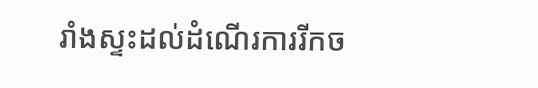រាំងស្ទះដល់ដំណើរការរីកច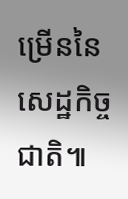ម្រើននៃសេដ្ឋកិច្ចជាតិ៕